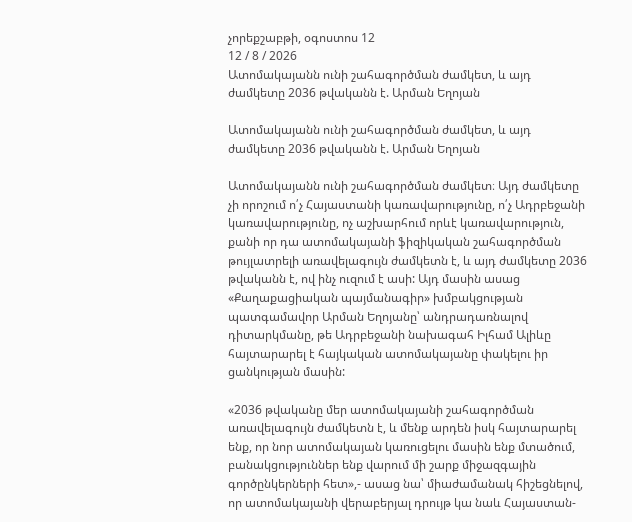չորեքշաբթի, օգոստոս 12
12 / 8 / 2026
Ատոմակայանն ունի շահագործման ժամկետ, և այդ ժամկետը 2036 թվականն է. Արման Եղոյան

Ատոմակայանն ունի շահագործման ժամկետ, և այդ ժամկետը 2036 թվականն է. Արման Եղոյան

Ատոմակայանն ունի շահագործման ժամկետ։ Այդ ժամկետը չի որոշում ո՛չ Հայաստանի կառավարությունը, ո՛չ Ադրբեջանի կառավարությունը, ոչ աշխարհում որևէ կառավարություն, քանի որ դա ատոմակայանի ֆիզիկական շահագործման թույլատրելի առավելագույն ժամկետն է, և այդ ժամկետը 2036 թվականն է, ով ինչ ուզում է ասի: Այդ մասին ասաց «Քաղաքացիական պայմանագիր» խմբակցության պատգամավոր Արման Եղոյանը՝ անդրադառնալով դիտարկմանը, թե Ադրբեջանի նախագահ Իլհամ Ալիևը հայտարարել է հայկական ատոմակայանը փակելու իր ցանկության մասին:

«2036 թվականը մեր ատոմակայանի շահագործման առավելագույն ժամկետն է, և մենք արդեն իսկ հայտարարել ենք, որ նոր ատոմակայան կառուցելու մասին ենք մտածում, բանակցություններ ենք վարում մի շարք միջազգային գործընկերների հետ»,- ասաց նա՝ միաժամանակ հիշեցնելով, որ ատոմակայանի վերաբերյալ դրույթ կա նաև Հայաստան-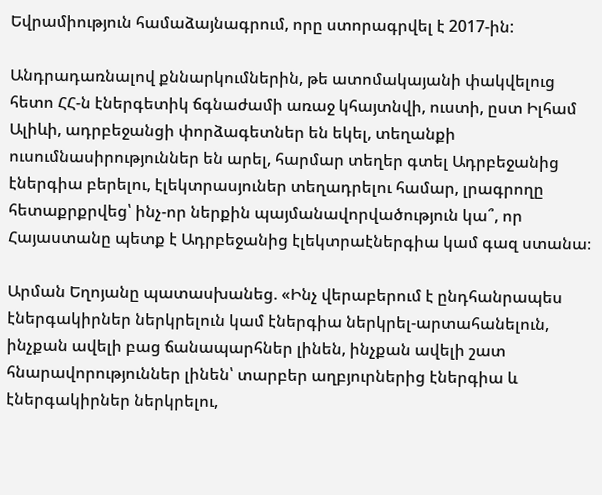Եվրամիություն համաձայնագրում, որը ստորագրվել է 2017-ին:

Անդրադառնալով քննարկումներին, թե ատոմակայանի փակվելուց հետո ՀՀ-ն էներգետիկ ճգնաժամի առաջ կհայտնվի, ուստի, ըստ Իլհամ Ալիևի, ադրբեջանցի փորձագետներ են եկել, տեղանքի ուսումնասիրություններ են արել, հարմար տեղեր գտել Ադրբեջանից էներգիա բերելու, էլեկտրասյուներ տեղադրելու համար, լրագրողը հետաքրքրվեց՝ ինչ-որ ներքին պայմանավորվածություն կա՞, որ Հայաստանը պետք է Ադրբեջանից էլեկտրաէներգիա կամ գազ ստանա։

Արման Եղոյանը պատասխանեց. «Ինչ վերաբերում է ընդհանրապես էներգակիրներ ներկրելուն կամ էներգիա ներկրել-արտահանելուն, ինչքան ավելի բաց ճանապարհներ լինեն, ինչքան ավելի շատ հնարավորություններ լինեն՝ տարբեր աղբյուրներից էներգիա և էներգակիրներ ներկրելու,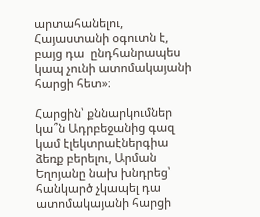արտահանելու, Հայաստանի օգուտն է, բայց դա  ընդհանրապես կապ չունի ատոմակայանի հարցի հետ»։

Հարցին՝ քննարկումներ կա՞ն Ադրբեջանից գազ կամ էլեկտրաէներգիա ձեռք բերելու, Արման Եղոյանը նախ խնդրեց՝ հանկարծ չկապել դա ատոմակայանի հարցի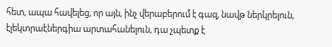հետ, ապա հավելեց, որ այն, ինչ վերաբերում է գազ, նավթ ներկրելուն, էլեկտրաէներգիա արտահանելուն, դա չպետք է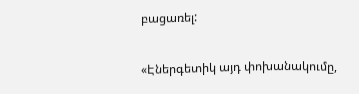բացառել:

«Էներգետիկ այդ փոխանակումը,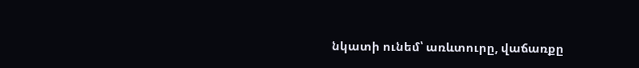նկատի ունեմ՝ առևտուրը, վաճառքը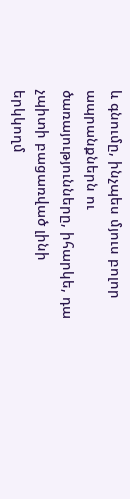և գնումը, ինչպես մյուս բոլոր ապրանքներն ու ծառայությունները, իհարկե, դա չպիտի բացառված լինի երկկողմ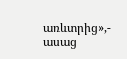առևտրից»,- ասաց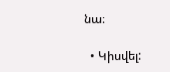նա։

  • Կիսվել: